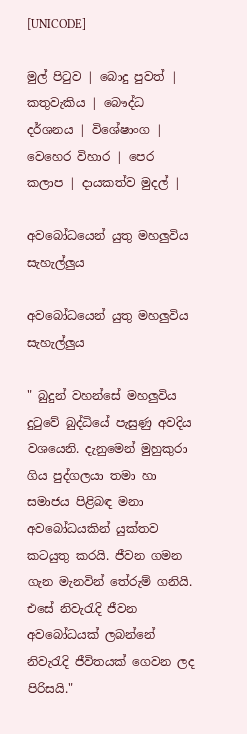[UNICODE]

මුල් පිටුව | බොදු පුවත් | කතුවැකිය | බෞද්ධ දර්ශනය | විශේෂාංග | වෙහෙර විහාර | පෙර කලාප | දායකත්ව මුදල් |

අවබෝධයෙන් යුතු මහලුවිය සැහැල්ලුය

අවබෝධයෙන් යුතු මහලුවිය සැහැල්ලුය

" බුදුන් වහන්සේ මහලුවිය දුටුවේ බුද්ධියේ පැසුණු අවදිය වශයෙනි. දැනුමෙන් මුහුකුරා ගිය පුද්ගලයා තමා හා සමාජය පිළිබඳ මනා අවබෝධයකින් යුක්තව කටයුතු කරයි. ජීවන ගමන ගැන මැනවින් තේරුම් ගනියි. එසේ නිවැරැදි ජීවන අවබෝධයක් ලබන්නේ නිවැරැදි ජීවිතයක් ගෙවන ලද පිරිසයි."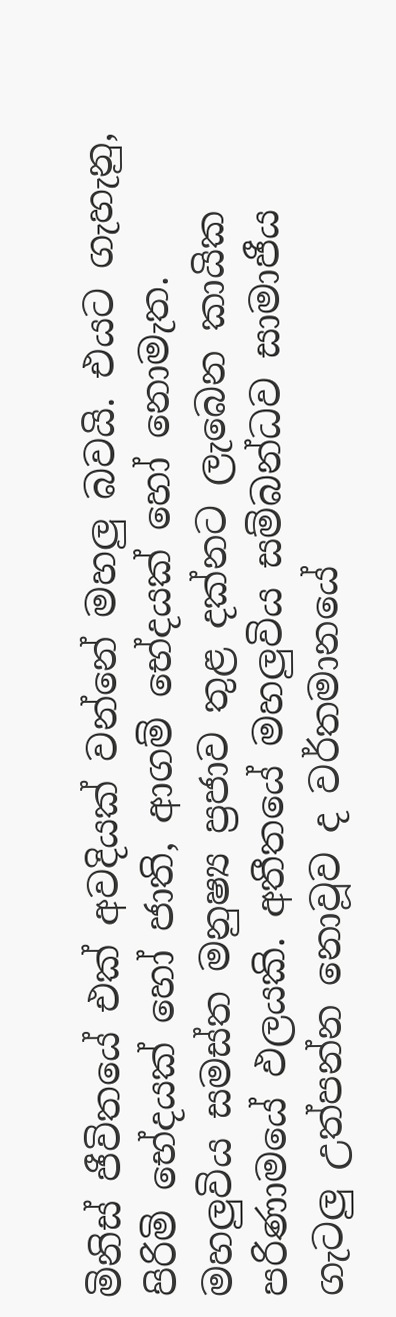මිනිස් ජීවිතයේ එක් අවදියක් වන්නේ මහලු බවයි. එයට ගැහැනු, පිරිමි භේදයක් හෝ ජාති, ආගම් භේදයක් හෝ නොමැත. මහලුවිය සමස්ත මනුෂ්‍ය ප්‍රජාව තුළ දක්නට ලැබෙන කායික පරිණාමයේ ඵලයකි. අතීතයේ මහලුවිය සම්බන්ධව සාමාජීය ගැටලු උත්පන්න නොවූව ද වර්තමානයේ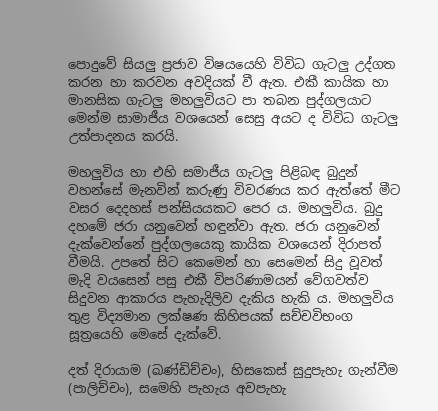පොදුවේ සියලු ප්‍රජාව විෂයයෙහි විවිධ ගැටලු උද්ගත කරන හා කරවන අවදියක් වී ඇත. එකී කායික හා මානසික ගැටලු මහලුවියට පා තබන පුද්ගලයාට මෙන්ම සාමාජීය වශයෙන් සෙසු අයට ද විවිධ ගැටලු උත්පාදනය කරයි.

මහලුවිය හා එහි සමාජීය ගැටලු පිළිබඳ බුදුන් වහන්සේ මැනවින් කරුණු විවරණය කර ඇත්තේ මීට වසර දෙදහස් පන්සියයකට පෙර ය. මහලුවිය. බුදු දහමේ ජරා යනුවෙන් හඳුන්වා ඇත. ජරා යනුවෙන් දැක්වෙන්නේ පුද්ගලයෙකු කායික වශයෙන් දිරාපත් වීමයි. උපතේ සිට කෙමෙන් හා සෙමෙන් සිදු වූවත් මැදි වයසෙන් පසු එකී විපරිණාමයන් වේගවත්ව සිදුවන ආකාරය පැහැදිලිව දැකිය හැකි ය. මහලුවිය තුළ විද්‍යමාන ලක්ෂණ කිහිපයක් සච්චවිභංග සූත්‍රයෙහි මෙසේ දැක්වේ.

දත් දිරායාම (ඛණ්ඩිච්චං), හිසකෙස් සුදුපැහැ ගැන්වීම (පාලිච්චං), සමෙහි පැහැය අවපැහැ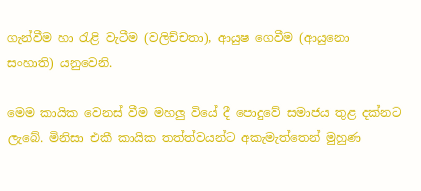ගැන්වීම හා රැළි වැටීම (වලිච්චතා), ආයුෂ ගෙවීම (ආයුනො සංහාති) යනුවෙනි.

මෙම කායික වෙනස් වීම මහලු වියේ දී පොදුවේ සමාජය තුළ දක්නට ලැබේ. මිනිසා එකී කායික තත්ත්වයන්ට අකැමැත්තෙන් මුහුණ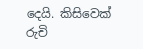දෙයි. කිසිවෙක් රුචි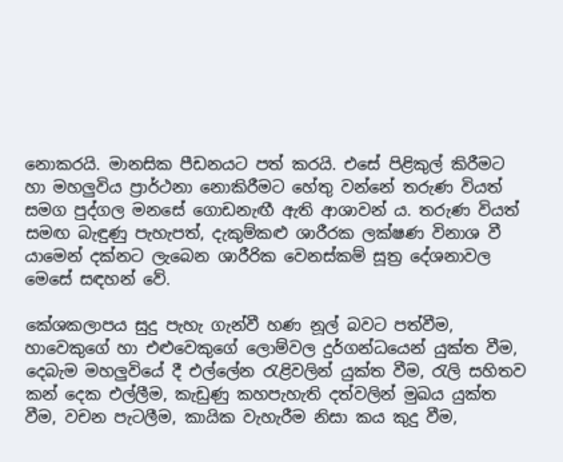නොකරයි. මානසික පීඩනයට පත් කරයි. එසේ පිළිකුල් කිරීමට හා මහලුවිය ප්‍රාර්ථනා නොකිරීමට හේතු වන්නේ තරුණ වියත් සමග පුද්ගල මනසේ ගොඩනැඟී ඇති ආශාවන් ය. තරුණ වියත් සමඟ බැඳුණු පැහැපත්, දැකුම්කළු ශාරීරක ලක්ෂණ විනාශ වී යාමෙන් දක්නට ලැබෙන ශාරීරික වෙනස්කම් සූත්‍ර දේශනාවල මෙසේ සඳහන් වේ.

කේශකලාපය සුදු පැහැ ගැන්වී හණ නූල් බවට පත්වීම, හාවෙකුගේ හා එළුවෙකුගේ ලොම්වල දුර්ගන්ධයෙන් යුක්ත වීම, දෙබැම මහලුවියේ දී එල්ලේන රැළිවලින් යුක්ත වීම, රැලි සහිතව කන් දෙක එල්ලීම, කැඩුණු කහපැහැති දත්වලින් මුඛය යුක්ත වීම, වචන පැටලීම, කායික වැහැරීම නිසා කය කුදු වීම,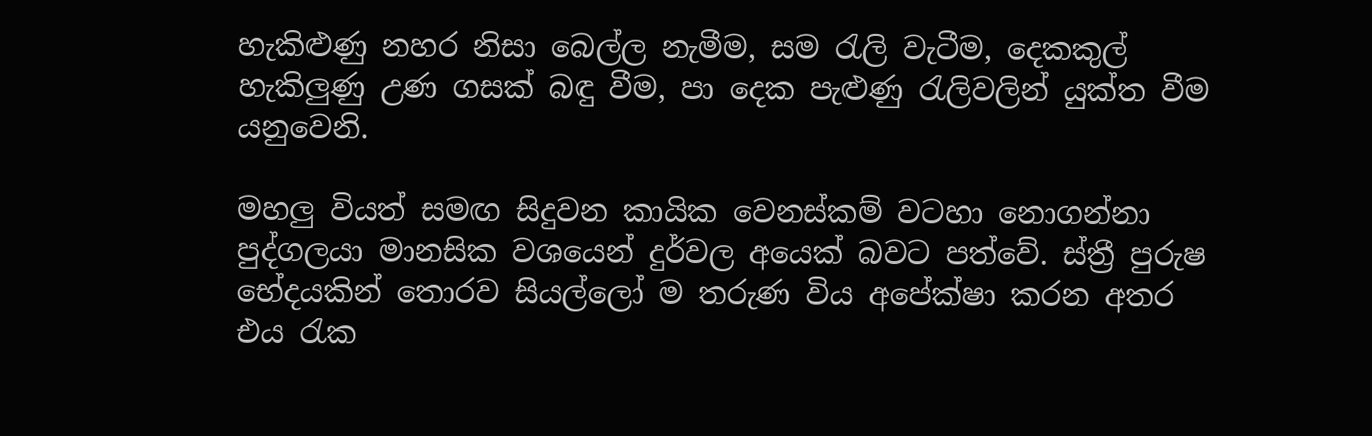හැකිළුණු නහර නිසා බෙල්ල නැමීම, සම රැලි වැටීම, දෙකකුල් හැකිලුණු උණ ගසක් බඳු වීම, පා දෙක පැළුණු රැලිවලින් යුක්ත වීම යනුවෙනි.

මහලු වියත් සමඟ සිදුවන කායික වෙනස්කම් වටහා නොගන්නා පුද්ගලයා මානසික වශයෙන් දුර්වල අයෙක් බවට පත්වේ. ස්ත්‍රී පුරුෂ භේදයකින් තොරව සියල්ලෝ ම තරුණ විය අපේක්ෂා කරන අතර එය රැක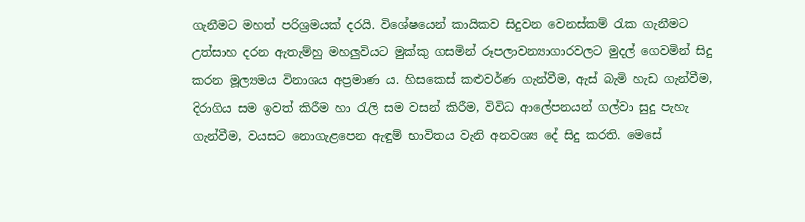ගැනීමට මහත් පරිශ්‍රමයක් දරයි. විශේෂයෙන් කායිකව සිදුවන වෙනස්කම් රැක ගැනීමට උත්සාහ දරන ඇතැම්හු මහලුවියට මුක්කු ගසමින් රූපලාවන්‍යාගාරවලට මුදල් ගෙවමින් සිදු කරන මූල්‍යමය විනාශය අප්‍රමාණ ය. හිසකෙස් කළුවර්ණ ගැන්වීම, ඇස් බැමි හැඩ ගැන්වීම, දිරාගිය සම ඉවත් කිරීම හා රැලි සම වසන් කිරීම, විවිධ ආලේපනයන් ගල්වා සුදු පැහැ ගැන්වීම, වයසට නොගැළපෙන ඇඳුම් භාවිතය වැනි අනවශ්‍ය දේ සිදු කරති. මෙසේ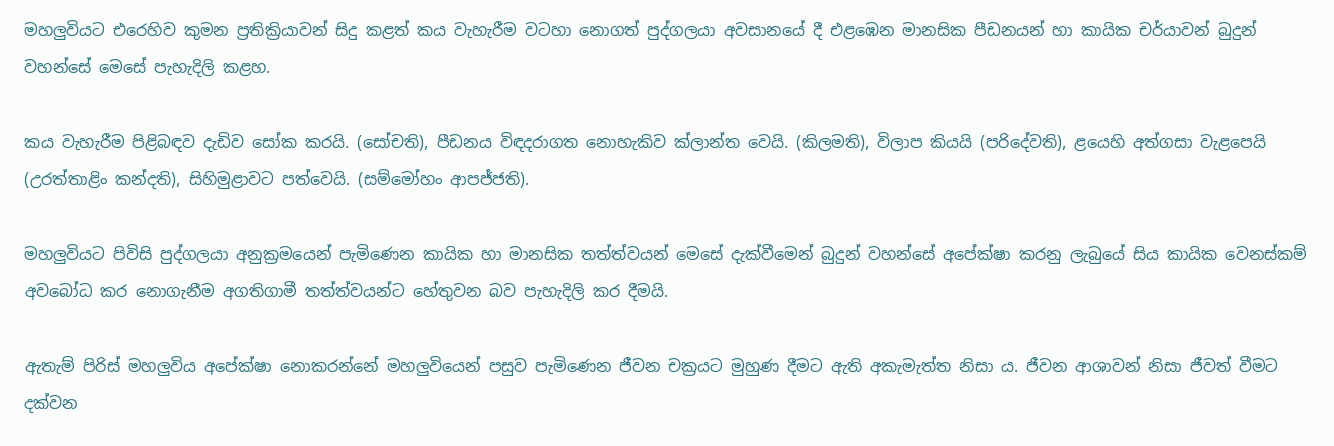මහලුවියට එරෙහිව කුමන ප්‍රතික්‍රියාවන් සිදු කළත් කය වැහැරීම වටහා නොගත් පුද්ගලයා අවසානයේ දී එළඹෙන මානසික පීඩනයන් හා කායික චර්යාවන් බුදුන් වහන්සේ මෙසේ පැහැදිලි කළහ.

කය වැහැරීම පිළිබඳව දැඩිව සෝක කරයි. (සෝචති), පීඩනය විඳදරාගත නොහැකිව ක්ලාන්ත වෙයි. (කිලමති), විලාප කියයි (පරිදේවති), ළයෙහි අත්ගසා වැළපෙයි (උරත්තාළිං කන්දති), සිහිමුළාවට පත්වෙයි. (සම්මෝහං ආපජ්ජති).

මහලුවියට පිවිසි පුද්ගලයා අනුක්‍රමයෙන් පැමිණෙන කායික හා මානසික තත්ත්වයන් මෙසේ දැක්වීමෙන් බුදුන් වහන්සේ අපේක්ෂා කරනු ලැබුයේ සිය කායික වෙනස්කම් අවබෝධ කර නොගැනීම අගතිගාමී තත්ත්වයන්ට හේතුවන බව පැහැදිලි කර දීමයි.

ඇතැම් පිරිස් මහලුවිය අපේක්ෂා නොකරන්නේ මහලුවියෙන් පසුව පැමිණෙන ජීවන චක්‍රයට මුහුණ දීමට ඇති අකැමැත්ත නිසා ය. ජීවන ආශාවන් නිසා ජීවත් වීමට දක්වන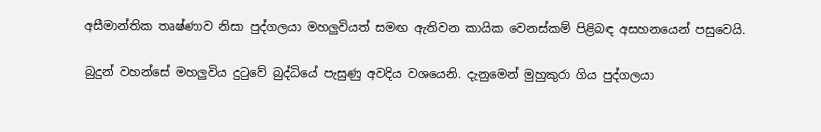අසීමාන්තික තෘෂ්ණාව නිසා පුද්ගලයා මහලුවියත් සමඟ ඇතිවන කායික වෙනස්කම් පිළිබඳ අසහනයෙන් පසුවෙයි.

බුදුන් වහන්සේ මහලුවිය දුටුවේ බුද්ධියේ පැසුණු අවදිය වශයෙනි. දැනුමෙන් මුහුකුරා ගිය පුද්ගලයා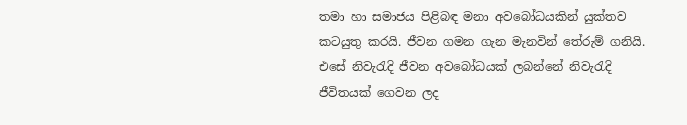තමා හා සමාජය පිළිබඳ මනා අවබෝධයකින් යුක්තව කටයුතු කරයි. ජීවන ගමන ගැන මැනවින් තේරුම් ගනියි. එසේ නිවැරැදි ජීවන අවබෝධයක් ලබන්නේ නිවැරැදි ජීවිතයක් ගෙවන ලද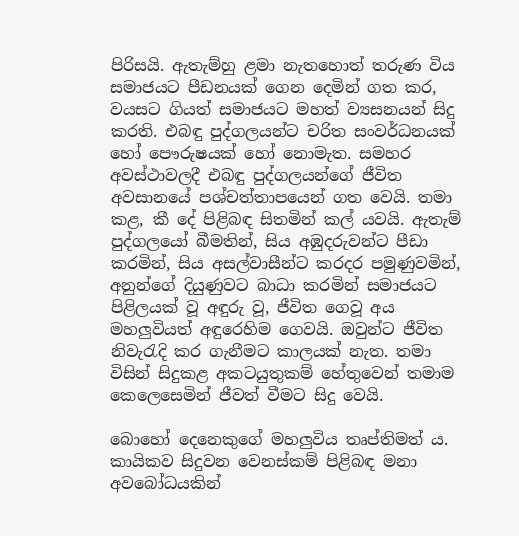පිරිසයි. ඇතැම්හු ළමා නැතහොත් තරුණ විය සමාජයට පීඩනයක් ගෙන දෙමින් ගත කර, වයසට ගියත් සමාජයට මහත් ව්‍යසනයන් සිදු කරති. එබඳු පුද්ගලයන්ට චරිත සංවර්ධනයක් හෝ පෞරුෂයක් හෝ නොමැත. සමහර අවස්ථාවලදී එබඳු පුද්ගලයන්ගේ ජීවිත අවසානයේ පශ්චත්තාපයෙන් ගත වෙයි. තමා කළ, කී දේ පිළිබඳ සිතමින් කල් යවයි. ඇතැම් පුද්ගලයෝ බීමතින්, සිය අඹුදරුවන්ට පීඩා කරමින්, සිය අසල්වාසීන්ට කරදර පමුණුවමින්, අනුන්ගේ දියුණුවට බාධා කරමින් සමාජයට පිළිලයක් වූ අඳුරු වූ, ජීවිත ගෙවූ අය මහලුවියත් අඳුරෙහිම ගෙවයි. ඔවුන්ට ජීවිත නිවැරැදි කර ගැනීමට කාලයක් නැත. තමා විසින් සිදුකළ අකටයුතුකම් හේතුවෙන් තමාම කෙලෙසෙමින් ජීවත් වීමට සිදු වෙයි.

බොහෝ දෙනෙකුගේ මහලුවිය තෘප්තිමත් ය. කායිකව සිදුවන වෙනස්කම් පිළිබඳ මනා අවබෝධයකින්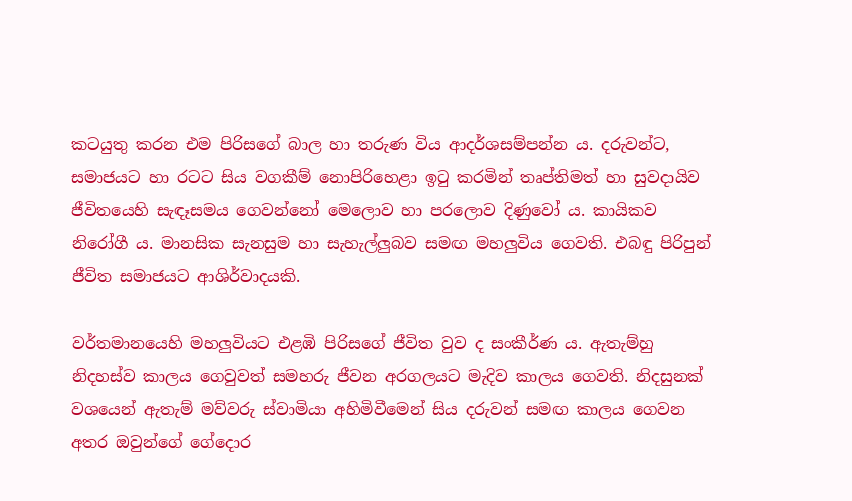කටයුතු කරන එම පිරිසගේ බාල හා තරුණ විය ආදර්ශසම්පන්න ය. දරුවන්ට, සමාජයට හා රටට සිය වගකීම් නොපිරිහෙළා ඉටු කරමින් තෘප්තිමත් හා සුවදායිව ජීවිතයෙහි සැඳෑසමය ගෙවන්නෝ මෙලොව හා පරලොව දිණුවෝ ය. කායිකව නිරෝගී ය. මානසික සැනසුම හා සැහැල්ලුබව සමඟ මහලුවිය ගෙවති. එබඳු පිරිපුන් ජීවිත සමාජයට ආශිර්වාදයකි.

වර්තමානයෙහි මහලුවියට එළඹි පිරිසගේ ජීවිත වුව ද සංකීර්ණ ය. ඇතැම්හු නිදහස්ව කාලය ගෙවුවත් සමහරු ජීවන අරගලයට මැදිව කාලය ගෙවති. නිදසුනක් වශයෙන් ඇතැම් මව්වරු ස්වාමියා අහිමිවීමෙන් සිය දරුවන් සමඟ කාලය ගෙවන අතර ඔවුන්ගේ ගේදොර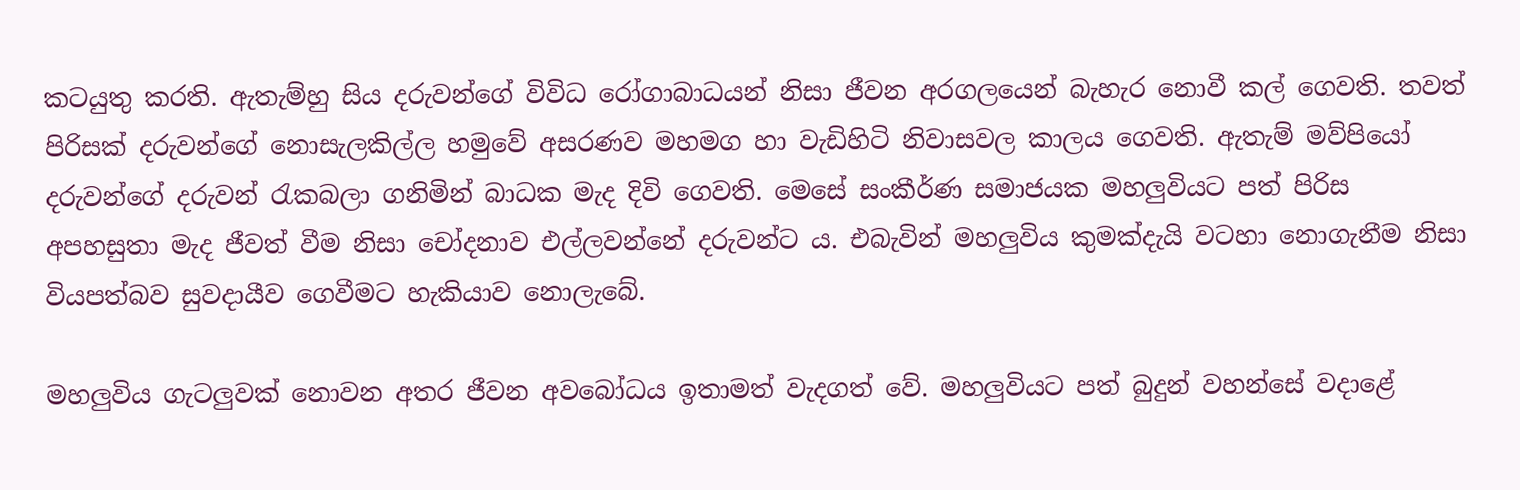කටයුතු කරති. ඇතැම්හු සිය දරුවන්ගේ විවිධ රෝගාබාධයන් නිසා ජීවන අරගලයෙන් බැහැර නොවී කල් ගෙවති. තවත් පිරිසක් දරුවන්ගේ නොසැලකිල්ල හමුවේ අසරණව මහමග හා වැඩිහිටි නිවාසවල කාලය ගෙවති. ඇතැම් මව්පියෝ දරුවන්ගේ දරුවන් රැකබලා ගනිමින් බාධක මැද දිවි ගෙවති. මෙසේ සංකීර්ණ සමාජයක මහලුවියට පත් පිරිස අපහසුතා මැද ජීවත් වීම නිසා චෝදනාව එල්ලවන්නේ දරුවන්ට ය. එබැවින් මහලුවිය කුමක්දැයි වටහා නොගැනීම නිසා වියපත්බව සුවදායීව ගෙවීමට හැකියාව නොලැබේ.

මහලුවිය ගැටලුවක් නොවන අතර ජීවන අවබෝධය ඉතාමත් වැදගත් වේ. මහලුවියට පත් බුදුන් වහන්සේ වදාළේ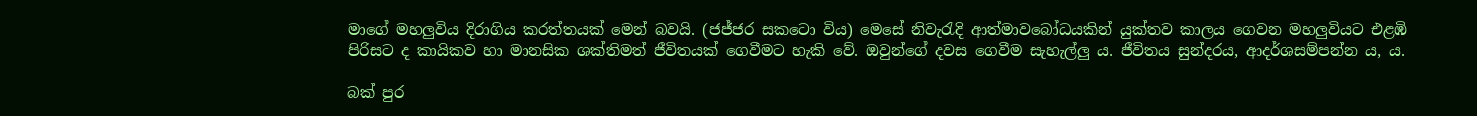මාගේ මහලුවිය දිරාගිය කරත්තයක් මෙන් බවයි. (ජජ්ජර සකටො විය) මෙසේ නිවැරැදි ආත්මාවබෝධයකින් යුක්තව කාලය ගෙවන මහලුවියට එළඹි පිරිසට ද කායිකව හා මානසික ශක්තිමත් ජීවිතයක් ගෙවීමට හැකි වේ. ඔවුන්ගේ දවස ගෙවීම සැහැල්ලු ය. ජීවිතය සුන්දරය, ආදර්ශසම්පන්න ය, ය.

බක් පුර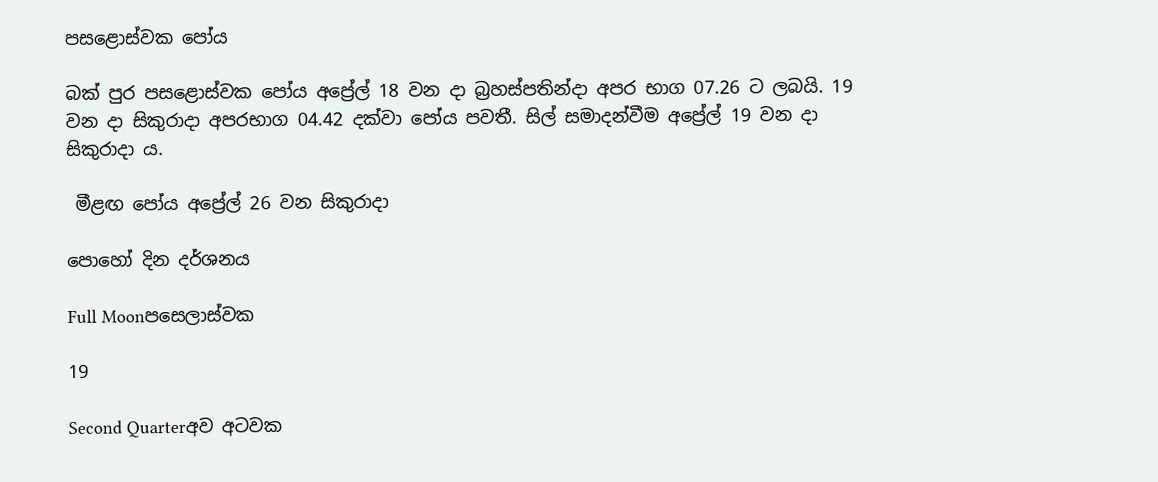පසළොස්වක පෝය

බක් පුර පසළොස්වක පෝය අප්‍රේල් 18 වන දා බ්‍රහස්පතින්දා අපර භාග 07.26 ට ලබයි. 19 වන දා සිකුරාදා අපරභාග 04.42 දක්වා පෝය පවතී. සිල් සමාදන්වීම අප්‍රේල් 19 වන දා සිකුරාදා ය.

 මීළඟ පෝය අප්‍රේල් 26 වන සිකුරාදා

පොහෝ දින දර්ශනය

Full Moonපසෙලාස්වක

19

Second Quarterඅව අටවක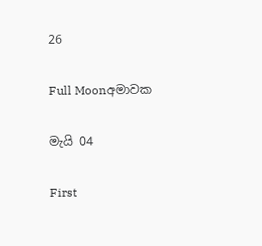26

Full Moonඅමාවක

මැයි 04

First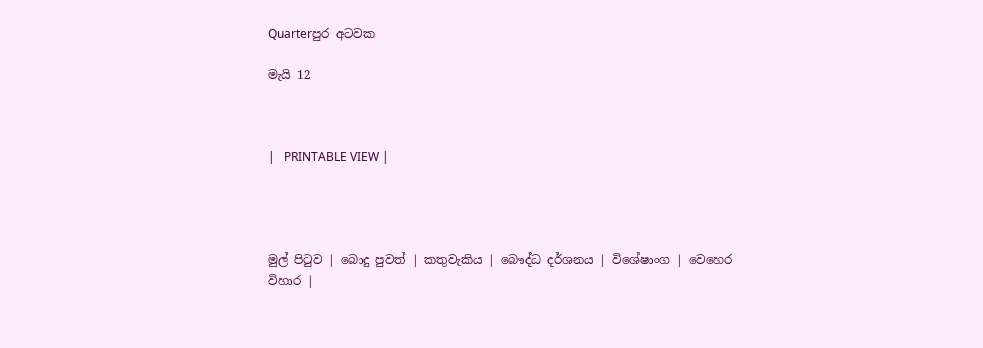Quarterපුර අටවක

මැයි 12



|   PRINTABLE VIEW |




මුල් පිටුව | බොදු පුවත් | කතුවැකිය | බෞද්ධ දර්ශනය | විශේෂාංග | වෙහෙර විහාර |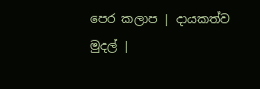පෙර කලාප | දායකත්ව මුදල් |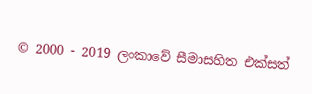© 2000 - 2019 ලංකාවේ සීමාසහිත එක්සත්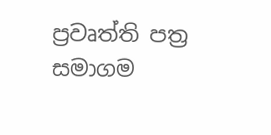ප්‍රවෘත්ති පත්‍ර සමාගම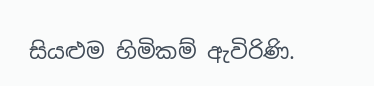සියළුම හිමිකම් ඇවිරිණි.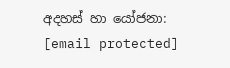අදහස් හා යෝජනා: [email protected]